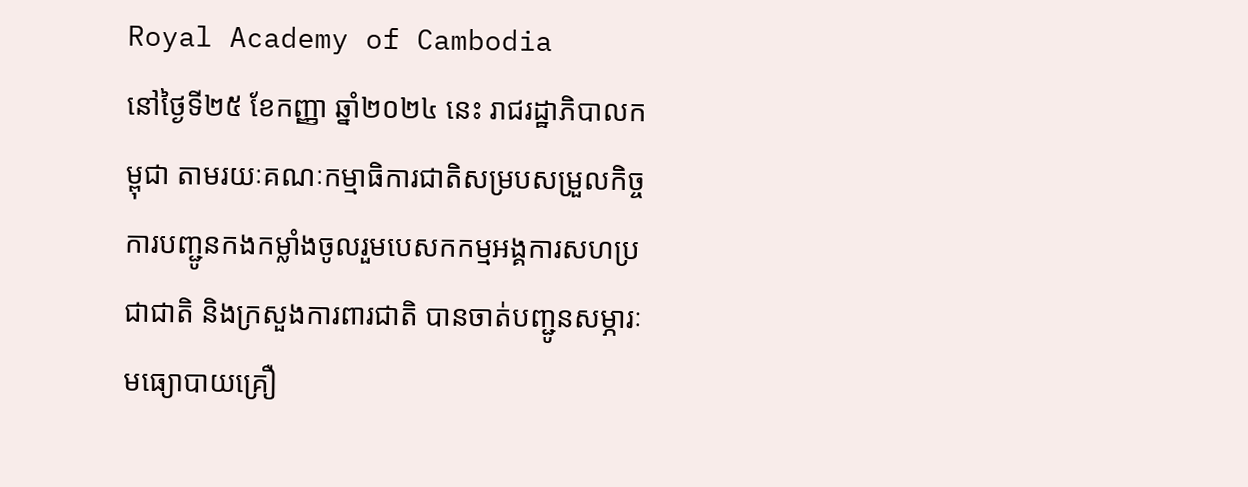Royal Academy of Cambodia
នៅថ្ងៃទី២៥ ខែកញ្ញា ឆ្នាំ២០២៤ នេះ រាជរដ្ឋាភិបាលកម្ពុជា តាមរយៈគណៈកម្មាធិការជាតិសម្របសម្រួលកិច្ចការបញ្ជូនកងកម្លាំងចូលរួមបេសកកម្មអង្គការសហប្រជាជាតិ និងក្រសួងការពារជាតិ បានចាត់បញ្ជូនសម្ភារៈមធ្យោបាយគ្រឿ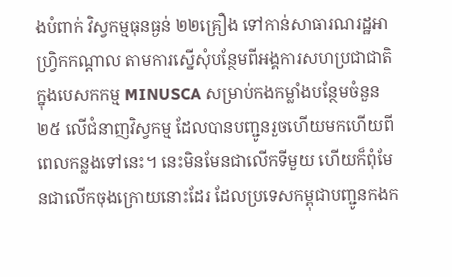ងបំពាក់ វិស្វកម្មធុនធ្ងន់ ២២គ្រឿង ទៅកាន់សាធារណរដ្ឋអាហ្វ្រិកកណ្តាល តាមការស្នើសុំបន្ថែមពីអង្គការសហប្រជាជាតិ ក្នុងបេសកកម្ម MINUSCA សម្រាប់កងកម្លាំងបន្ថែមចំនួន២៥ លើជំនាញវិស្វកម្ម ដែលបានបញ្ជូនរួចហើយមកហើយពីពេលកន្លងទៅនេះ។ នេះមិនមែនជាលើកទីមួយ ហើយក៏ពុំមែនជាលើកចុងក្រោយនោះដែរ ដែលប្រទេសកម្ពុជាបញ្ជូនកងក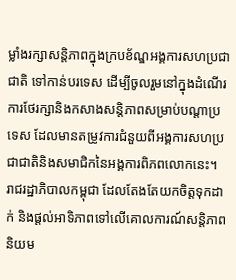ម្លាំងរក្សាសន្តិភាពក្នុងក្របខ័ណ្ឌអង្គការសហប្រជាជាតិ ទៅកាន់បរទេស ដើម្បីចូលរួមនៅក្នុងដំណើរការថែរក្សានិងកសាងសន្តិភាពសម្រាប់បណ្ដាប្រទេស ដែលមានតម្រូវការជំនួយពីអង្គការសហប្រជាជាតិនិងសមាជិកនៃអង្គការពិភពលោកនេះ។
រាជរដ្ឋាភិបាលកម្ពុជា ដែលតែងតែយកចិត្តទុកដាក់ និងផ្ដល់អាទិភាពទៅលើគោលការណ៍សន្តិភាពនិយម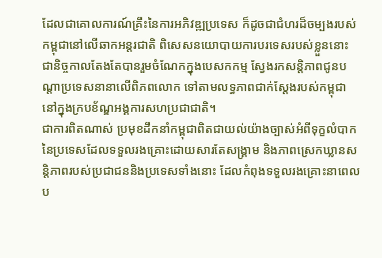ដែលជាគោលការណ៍គ្រឹះនៃការអភិវឌ្ឍប្រទេស ក៏ដូចជាជំហរដ៏ចម្បងរបស់កម្ពុជានៅលើឆាកអន្តរជាតិ ពិសេសនយោបាយការបរទេសរបស់ខ្លួននោះ ជានិច្ចកាលតែងតែបានរួមចំណែកក្នុងបេសកកម្ម ស្វែងរកសន្តិភាពជូនបណ្ដាប្រទេសនានាលើពិភពលោក ទៅតាមលទ្ធភាពជាក់ស្ដែងរបស់កម្ពុជា នៅក្នុងក្របខ័ណ្ឌអង្គការសហប្រជាជាតិ។
ជាការពិតណាស់ ប្រមុខដឹកនាំកម្ពុជាពិតជាយល់យ៉ាងច្បាស់អំពីទុក្ខលំបាកនៃប្រទេសដែលទទួលរងគ្រោះដោយសារតែសង្គ្រាម និងភាពស្រេកឃ្លានសន្តិភាពរបស់ប្រជាជននិងប្រទេសទាំងនោះ ដែលកំពុងទទួលរងគ្រោះនាពេលប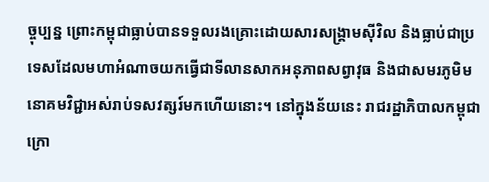ច្ចុប្បន្ន ព្រោះកម្ពុជាធ្លាប់បានទទួលរងគ្រោះដោយសារសង្គ្រាមស៊ីវិល និងធ្លាប់ជាប្រទេសដែលមហាអំណាចយកធ្វើជាទីលានសាកអនុភាពសព្វាវុធ និងជាសមរភូមិមនោគមវិជ្ជាអស់រាប់ទសវត្សរ៍មកហើយនោះ។ នៅក្នុងន័យនេះ រាជរដ្ឋាភិបាលកម្ពុជា ក្រោ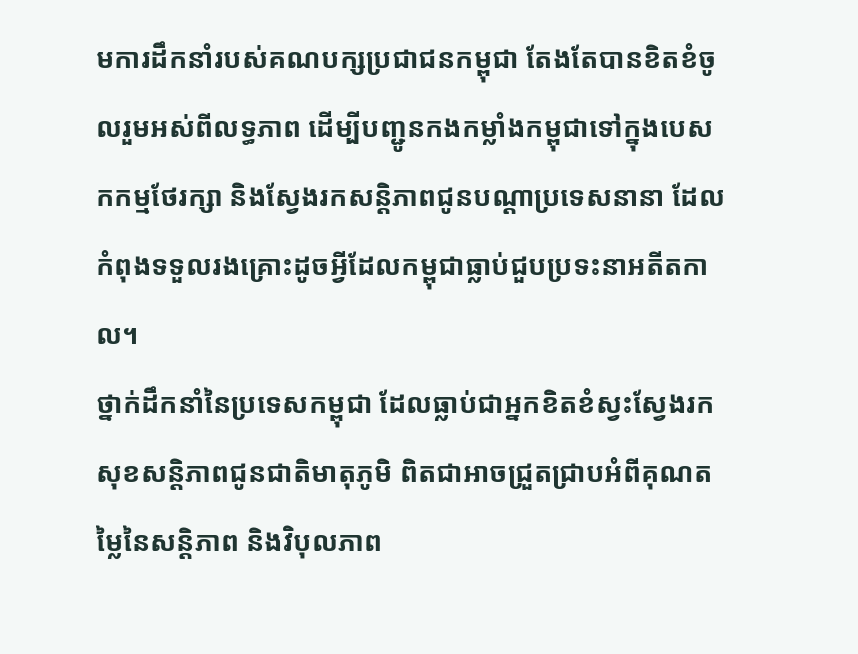មការដឹកនាំរបស់គណបក្សប្រជាជនកម្ពុជា តែងតែបានខិតខំចូលរួមអស់ពីលទ្ធភាព ដើម្បីបញ្ជូនកងកម្លាំងកម្ពុជាទៅក្នុងបេសកកម្មថែរក្សា និងស្វែងរកសន្តិភាពជូនបណ្ដាប្រទេសនានា ដែលកំពុងទទួលរងគ្រោះដូចអ្វីដែលកម្ពុជាធ្លាប់ជួបប្រទះនាអតីតកាល។
ថ្នាក់ដឹកនាំនៃប្រទេសកម្ពុជា ដែលធ្លាប់ជាអ្នកខិតខំស្វះស្វែងរកសុខសន្តិភាពជូនជាតិមាតុភូមិ ពិតជាអាចជ្រួតជ្រាបអំពីគុណតម្លៃនៃសន្តិភាព និងវិបុលភាព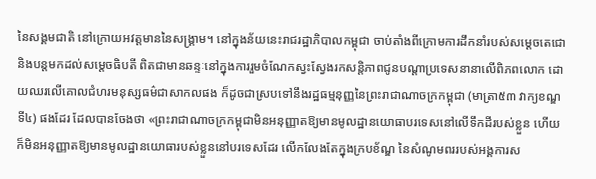នៃសង្គមជាតិ នៅក្រោយអវត្តមាននៃសង្គ្រាម។ នៅក្នុងន័យនេះរាជរដ្ឋាភិបាលកម្ពុជា ចាប់តាំងពីក្រោមការដឹកនាំរបស់សម្ដេចតេជោ និងបន្តមកដល់សម្ដេចធិបតី ពិតជាមានឆន្ទៈនៅក្នុងការរួមចំណែកស្វះស្វែងរកសន្តិភាពជូនបណ្ដាប្រទេសនានាលើពិភពលោក ដោយឈរលើគោលជំហរមនុស្សធម៌ជាសាកលផង ក៏ដូចជាស្របទៅនឹងរដ្ឋធម្មនុញ្ញនៃព្រះរាជាណាចក្រកម្ពុជា (មាត្រា៥៣ វាក្យខណ្ឌទី៤) ផងដែរ ដែលបានចែងថា «ព្រះរាជាណាចក្រកម្ពុជាមិនអនុញ្ញាតឱ្យមានមូលដ្ឋានយោធាបរទេសនៅលើទឹកដីរបស់ខ្លួន ហើយក៏មិនអនុញ្ញាតឱ្យមានមូលដ្ឋានយោធារបស់ខ្លួននៅបរទេសដែរ លើកលែងតែក្នុងក្របខ័ណ្ឌ នៃសំណូមពររបស់អង្គការស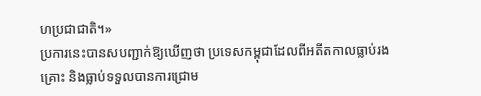ហប្រជាជាតិ។»
ប្រការនេះបានសបញ្ជាក់ឱ្យឃើញថា ប្រទេសកម្ពុជាដែលពីអតីតកាលធ្លាប់រងគ្រោះ និងធ្លាប់ទទួលបានការជ្រោម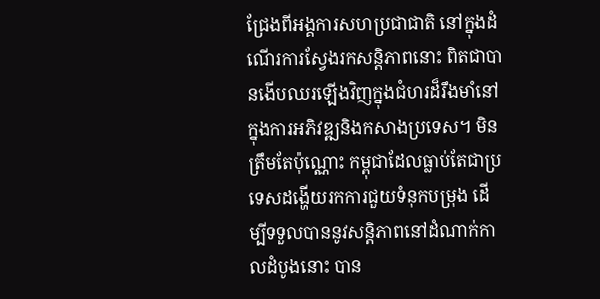ជ្រែងពីអង្គការសហប្រជាជាតិ នៅក្នុងដំណើរការស្វែងរកសន្តិភាពនោះ ពិតជាបានងើបឈរឡើងវិញក្នុងជំហរដ៏រឹងមាំនៅក្នុងការអភិវឌ្ឍនិងកសាងប្រទេស។ មិនត្រឹមតែប៉ុណ្ណោះ កម្ពុជាដែលធ្លាប់តែជាប្រទេសដង្ហើយរកការជួយទំនុកបម្រុង ដើម្បីទទួលបាននូវសន្តិភាពនៅដំណាក់កាលដំបូងនោះ បាន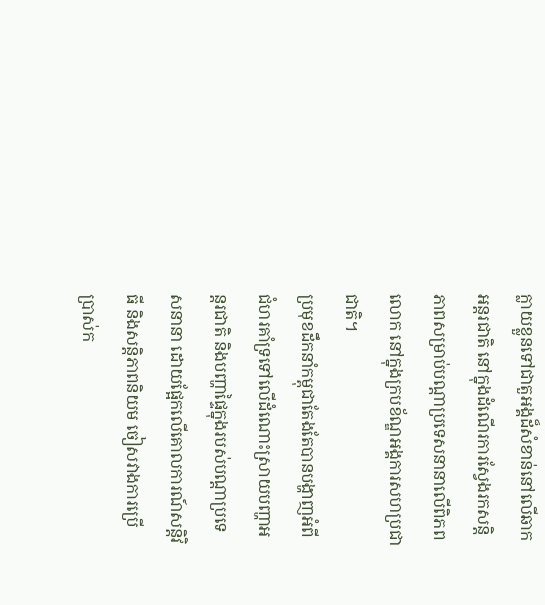ក្លាយខ្លួនទៅជាតួអង្គដ៏សំខាន់នៅលើឆាកអន្តរជាតិ នៅក្នុងដំណើរការស្វែងរកសន្តិភាពសម្រាប់បណ្ដាប្រទេសនានាលើពិភពលោក នៅក្នុងក្របខ័ណ្ឌអង្គការសហប្រជាជាតិ។
ប្រមុខដឹកនាំកម្ពុជាតែងតែបានបង្ហាញអំពីជំហរគាំទ្រទៅលើដំណោះស្រាយបញ្ហាអន្តរជាតិ និងបញ្ហាផ្ទៃក្នុងរបស់បណ្ដាប្រទេសនានា ដោយផ្អែកលើគោលការណ៍សន្តិវិធី និងសន្តិភាពនិយម ចៀសវាងការប្រើប្រាស់ក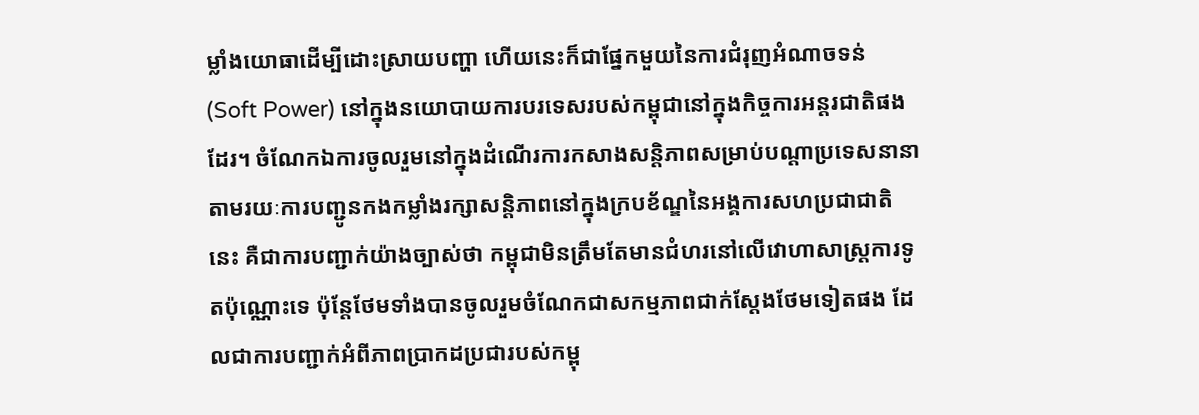ម្លាំងយោធាដើម្បីដោះស្រាយបញ្ហា ហើយនេះក៏ជាផ្នែកមួយនៃការជំរុញអំណាចទន់ (Soft Power) នៅក្នុងនយោបាយការបរទេសរបស់កម្ពុជានៅក្នុងកិច្ចការអន្តរជាតិផងដែរ។ ចំណែកឯការចូលរួមនៅក្នុងដំណើរការកសាងសន្តិភាពសម្រាប់បណ្ដាប្រទេសនានា តាមរយៈការបញ្ជូនកងកម្លាំងរក្សាសន្តិភាពនៅក្នុងក្របខ័ណ្ឌនៃអង្គការសហប្រជាជាតិនេះ គឺជាការបញ្ជាក់យ៉ាងច្បាស់ថា កម្ពុជាមិនត្រឹមតែមានជំហរនៅលើវោហាសាស្ត្រការទូតប៉ុណ្ណោះទេ ប៉ុន្តែថែមទាំងបានចូលរួមចំណែកជាសកម្មភាពជាក់ស្ដែងថែមទៀតផង ដែលជាការបញ្ជាក់អំពីភាពប្រាកដប្រជារបស់កម្ពុ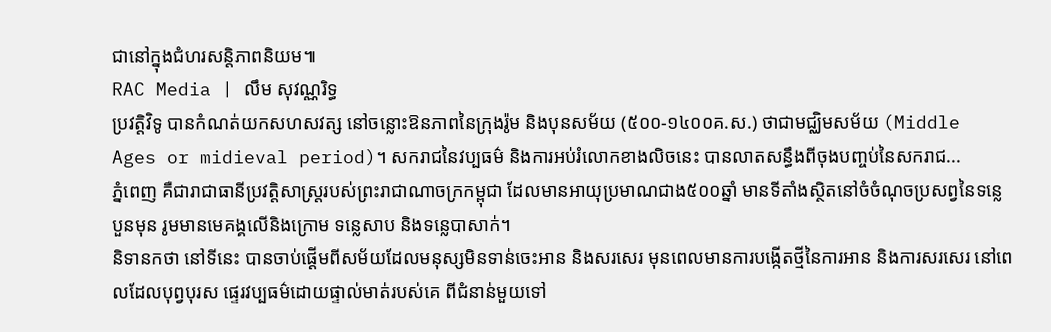ជានៅក្នុងជំហរសន្តិភាពនិយម៕
RAC Media | លឹម សុវណ្ណរិទ្ធ
ប្រវត្ដិវិទូ បានកំណត់យកសហសវត្ស នៅចន្លោះឱនភាពនៃក្រុងរ៉ូម និងបុនសម័យ (៥០០-១៤០០គ.ស.) ថាជាមជ្ឈិមសម័យ (Middle Ages or midieval period)។ សករាជនៃវប្បធម៌ និងការអប់រំលោកខាងលិចនេះ បានលាតសន្ធឹងពីចុងបញ្ចប់នៃសករាជ...
ភ្នំពេញ គឺជារាជាធានីប្រវត្តិសាស្រ្តរបស់ព្រះរាជាណាចក្រកម្ពុជា ដែលមានអាយុប្រមាណជាង៥០០ឆ្នាំ មានទីតាំងស្ថិតនៅចំចំណុចប្រសព្វនៃទន្លេបួនមុន រូមមានមេគង្គលើនិងក្រោម ទន្លេសាប និងទន្លេបាសាក់។
និទានកថា នៅទីនេះ បានចាប់ផ្ដើមពីសម័យដែលមនុស្សមិនទាន់ចេះអាន និងសរសេរ មុនពេលមានការបង្កើតថ្មីនៃការអាន និងការសរសេរ នៅពេលដែលបុព្វបុរស ផ្ទេរវប្បធម៌ដោយផ្ទាល់មាត់របស់គេ ពីជំនាន់មួយទៅ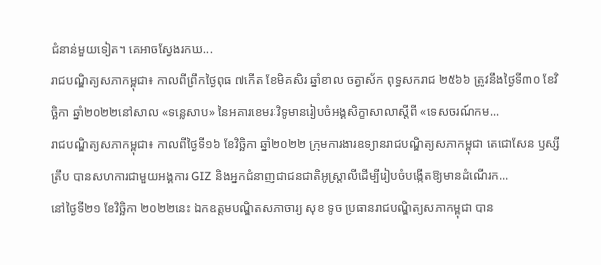ជំនាន់មួយទៀត។ គេអាចស្វែងរកឃ...
រាជបណ្ឌិត្យសភាកម្ពុជា៖ កាលពីព្រឹកថ្ងៃពុធ ៧កើត ខែមិគសិរ ឆ្នាំខាល ចត្វាស័ក ពុទ្ធសករាជ ២៥៦៦ ត្រូវនឹងថ្ងៃទី៣០ ខែវិច្ឆិកា ឆ្នាំ២០២២នៅសាល «ទន្លេសាប» នៃអគារខេមរៈវិទូមានរៀបចំអង្គសិក្ខាសាលាស្តីពី «ទេសចរណ៍កម...
រាជបណ្ឌិត្យសភាកម្ពុជា៖ កាលពីថ្ងៃទី១៦ ខែវិច្ឆិកា ឆ្នាំ២០២២ ក្រុមការងារឧទ្យានរាជបណ្ឌិត្យសភាកម្ពុជា តេជោសែន ឫស្សីត្រឹប បានសហការជាមួយអង្គការ GIZ និងអ្នកជំនាញជាជនជាតិអូស្ត្រាលីដើម្បីរៀបចំបង្កើតឱ្យមានដំណើរក...
នៅថ្ងៃទី២១ ខែវិច្ឆិកា ២០២២នេះ ឯកឧត្តមបណ្ឌិតសភាចារ្យ សុខ ទូច ប្រធានរាជបណ្ឌិត្យសភាកម្ពុជា បាន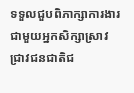ទទួលជួបពិភាក្សាការងារជាមួយអ្នកសិក្សាស្រាវជ្រាវជនជាតិជ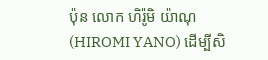ប៉ុន លោក ហិរ៉ូមិ យ៉ាណុ (HIROMI YANO) ដើម្បីសិ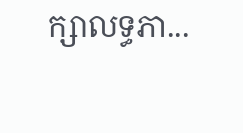ក្សាលទ្ធភា...